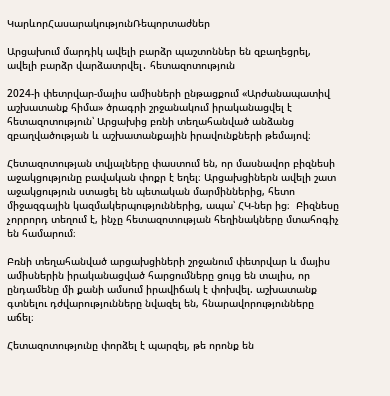ԿարևորՀասարակությունՌեպորտաժներ

Արցախում մարդիկ ավելի բարձր պաշտոններ են զբաղեցրել, ավելի բարձր վարձատրվել․ հետազոտություն

2024-ի փետրվար-մայիս ամիսների ընթացքում «Արժանապատիվ աշխատանք հիմա» ծրագրի շրջանակում իրականացվել է հետազոտություն՝ Արցախից բռնի տեղահանված անձանց զբաղվածության և աշխատանքային իրավունքների թեմայով։

Հետազոտության տվյալները փաստում են, որ մասնավոր բիզնեսի աջակցությունը բավական փոքր է եղել։ Արցախցիներն ավելի շատ աջակցություն ստացել են պետական մարմիններից, հետո միջազգային կազմակերպություններից, ապա՝ ՀԿ-ներ ից։  Բիզնեսը չորրորդ տեղում է, ինչը հետազոտության հեղինակները մտահոգիչ են համարում։

Բռնի տեղահանված արցախցիների շրջանում փետրվար և մայիս ամիսներին իրականացված հարցումները ցույց են տալիս, որ ընդամենը մի քանի ամսում իրավիճակ է փոխվել. աշխատանք գտնելու դժվարությունները նվազել են, հնարավորությունները աճել։

Հետազոտությունը փորձել է պարզել, թե որոնք են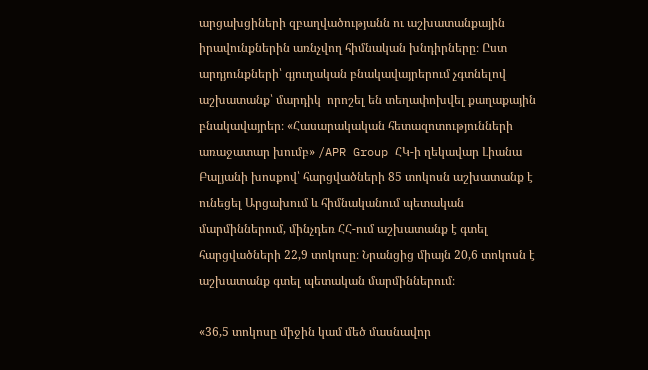արցախցիների զբաղվածությանն ու աշխատանքային իրավունքներին առնչվող հիմնական խնդիրները։ Ըստ արդյունքների՝ գյուղական բնակավայրերում չգտնելով աշխատանք՝ մարդիկ  որոշել են տեղափոխվել քաղաքային բնակավայրեր։ «Հասարակական հետազոտությունների առաջատար խումբ» /APR Group ՀԿ-ի ղեկավար Լիանա Բալյանի խոսքով՝ հարցվածների 85 տոկոսն աշխատանք է ունեցել Արցախում և հիմնականում պետական մարմիններում, մինչդեռ ՀՀ-ում աշխատանք է գտել հարցվածների 22,9 տոկոսը։ Նրանցից միայն 20,6 տոկոսն է աշխատանք գտել պետական մարմիններում։

«36,5 տոկոսը միջին կամ մեծ մասնավոր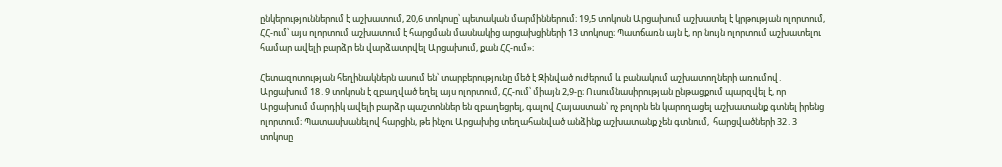ընկերություններում է աշխատում, 20,6 տոկոսը՝ պետական մարմիններում։ 19,5 տոկոսն Արցախում աշխատել է կրթության ոլորտում, ՀՀ-ում՝ այս ոլորտում աշխատում է հարցման մասնակից արցախցիների 13 տոկոսը։ Պատճառն այն է, որ նույն ոլորտում աշխատելու համար ավելի բարձր են վարձատրվել Արցախում, քան ՀՀ-ում»։

Հետազոտության հեղինակներն ասում են՝ տարբերությունը մեծ է Զինված ուժերում և բանակում աշխատողների առումով․ Արցախում 18․9 տոկոսն է զբաղված եղել այս ոլորտում, ՀՀ-ում՝ միայն 2,9-ը։ Ուսումնասիրության ընթացքում պարզվել է, որ Արցախում մարդիկ ավելի բարձր պաշտոններ են զբաղեցրել, գալով Հայաստան՝ ոչ բոլորն են կարողացել աշխատանք գտնել իրենց ոլորտում։ Պատասխանելով հարցին, թե ինչու Արցախից տեղահանված անձինք աշխատանք չեն գտնում,  հարցվածների 32․3 տոկոսը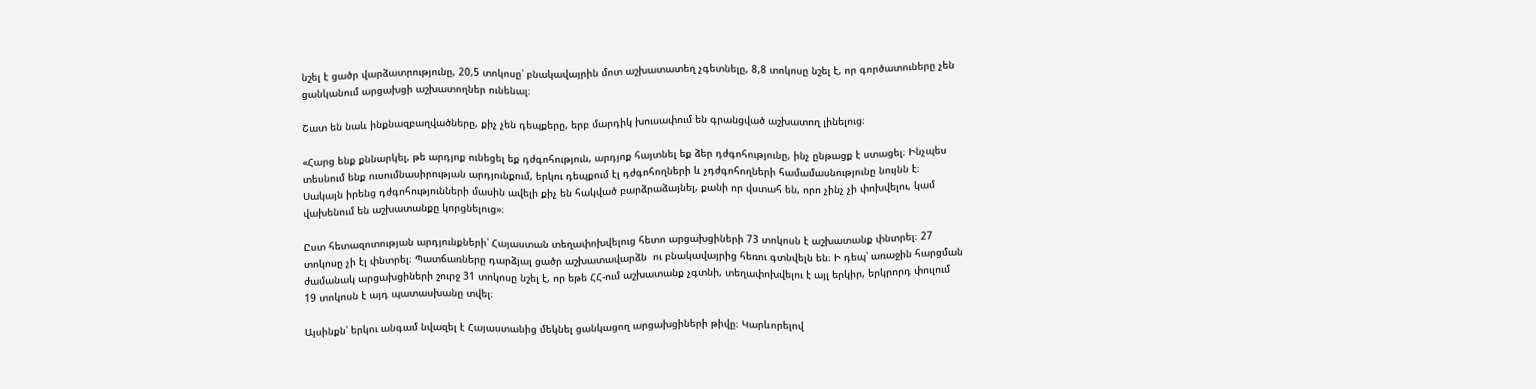նշել է ցածր վարձատրությունը, 20,5 տոկոսը՝ բնակավայրին մոտ աշխատատեղ չգետնելը, 8,8 տոկոսը նշել է, որ գործատուները չեն ցանկանում արցախցի աշխատողներ ունենալ։

Շատ են նաև ինքնազբաղվածները, քիչ չեն դեպքերը, երբ մարդիկ խուսափում են գրանցված աշխատող լինելուց։

«Հարց ենք քննարկել, թե արդյոք ունեցել եք դժգոհություն, արդյոք հայտնել եք ձեր դժգոհությունը, ինչ ընթացք է ստացել։ Ինչպես տեսնում ենք ուսումնասիրության արդյունքում, երկու դեպքում էլ դժգոհողների և չդժգոհողների համամասնությունը նույնն է։ Սակայն իրենց դժգոհությունների մասին ավելի քիչ են հակված բարձրաձայնել, քանի որ վստահ են, որո չինչ չի փոխվելու, կամ վախենում են աշխատանքը կորցնելուց»։

Ըստ հետազոտության արդյունքների՝ Հայաստան տեղափոխվելուց հետո արցախցիների 73 տոկոսն է աշխատանք փնտրել։ 27 տոկոսը չի էլ փնտրել։ Պատճառները դարձյալ ցածր աշխատավարձն  ու բնակավայրից հեռու գտնվելն են։ Ի դեպ՝ առաջին հարցման ժամանակ արցախցիների շուրջ 31 տոկոսը նշել է, որ եթե ՀՀ-ում աշխատանք չգտնի, տեղափոխվելու է այլ երկիր, երկրորդ փուլում 19 տոկոսն է այդ պատասխանը տվել։

Այսինքն՝ երկու անգամ նվազել է Հայաստանից մեկնել ցանկացող արցախցիների թիվը։ Կարևորելով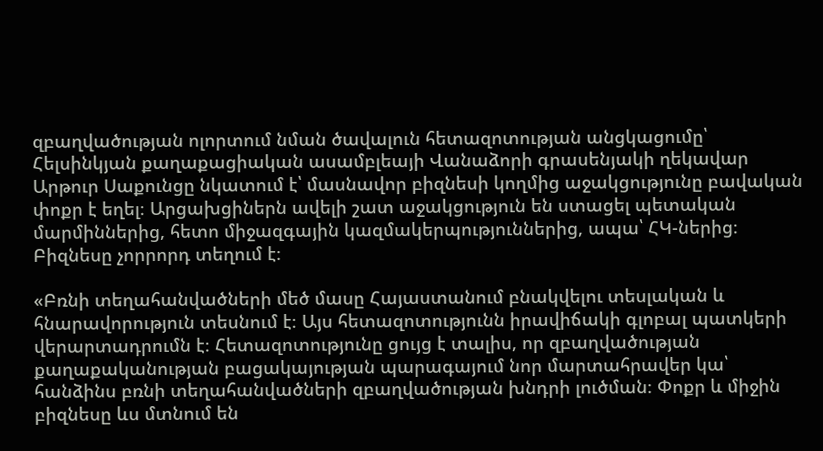զբաղվածության ոլորտում նման ծավալուն հետազոտության անցկացումը՝ Հելսինկյան քաղաքացիական ասամբլեայի Վանաձորի գրասենյակի ղեկավար Արթուր Սաքունցը նկատում է՝ մասնավոր բիզնեսի կողմից աջակցությունը բավական փոքր է եղել։ Արցախցիներն ավելի շատ աջակցություն են ստացել պետական մարմիններից, հետո միջազգային կազմակերպություններից, ապա՝ ՀԿ-ներից։ Բիզնեսը չորրորդ տեղում է։

«Բռնի տեղահանվածների մեծ մասը Հայաստանում բնակվելու տեսլական և հնարավորություն տեսնում է։ Այս հետազոտությունն իրավիճակի գլոբալ պատկերի վերարտադրումն է։ Հետազոտությունը ցույց է տալիս, որ զբաղվածության քաղաքականության բացակայության պարագայում նոր մարտահրավեր կա՝ հանձինս բռնի տեղահանվածների զբաղվածության խնդրի լուծման։ Փոքր և միջին բիզնեսը ևս մտնում են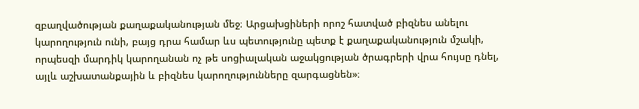զբաղվածության քաղաքականության մեջ։ Արցախցիների որոշ հատված բիզնես անելու կարողություն ունի, բայց դրա համար ևս պետությունը պետք է քաղաքականություն մշակի, որպեսզի մարդիկ կարողանան ոչ թե սոցիալական աջակցության ծրագրերի վրա հույսը դնել, այլև աշխատանքային և բիզնես կարողությունները զարգացնեն»։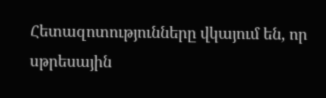Հետազոտությունները վկայում են, որ սթրեսային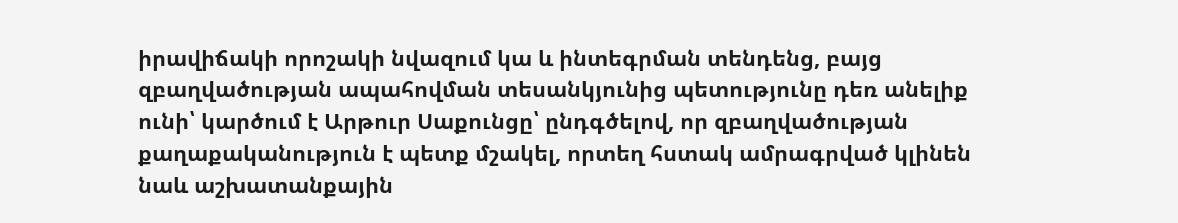իրավիճակի որոշակի նվազում կա և ինտեգրման տենդենց, բայց զբաղվածության ապահովման տեսանկյունից պետությունը դեռ անելիք ունի՝ կարծում է Արթուր Սաքունցը՝ ընդգծելով, որ զբաղվածության քաղաքականություն է պետք մշակել, որտեղ հստակ ամրագրված կլինեն նաև աշխատանքային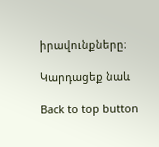իրավունքները։

Կարդացեք նաև

Back to top button